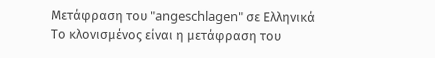Μετάφραση του "angeschlagen" σε Ελληνικά
Το κλονισμένος είναι η μετάφραση του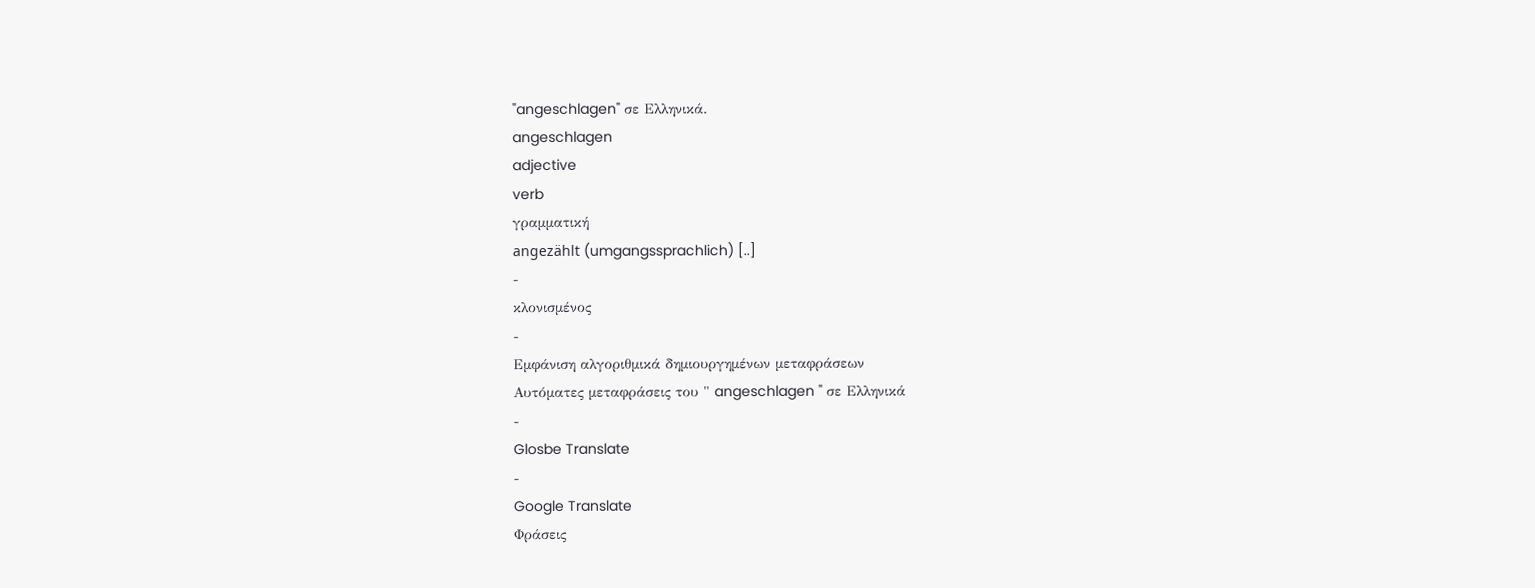"angeschlagen" σε Ελληνικά.
angeschlagen
adjective
verb
γραμματική
angezählt (umgangssprachlich) [..]
-
κλονισμένος
-
Εμφάνιση αλγοριθμικά δημιουργημένων μεταφράσεων
Αυτόματες μεταφράσεις του " angeschlagen " σε Ελληνικά
-
Glosbe Translate
-
Google Translate
Φράσεις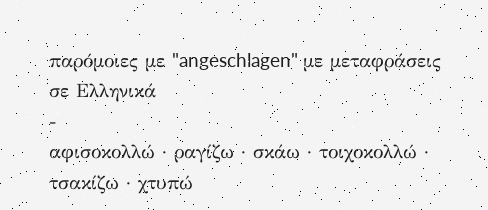παρόμοιες με "angeschlagen" με μεταφράσεις σε Ελληνικά
-
αφισοκολλώ · ραγίζω · σκάω · τοιχοκολλώ · τσακίζω · χτυπώ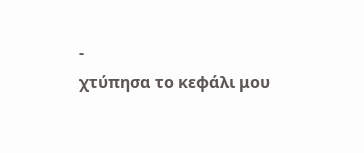-
χτύπησα το κεφάλι μου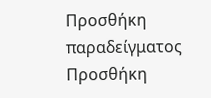Προσθήκη παραδείγματος
Προσθήκη